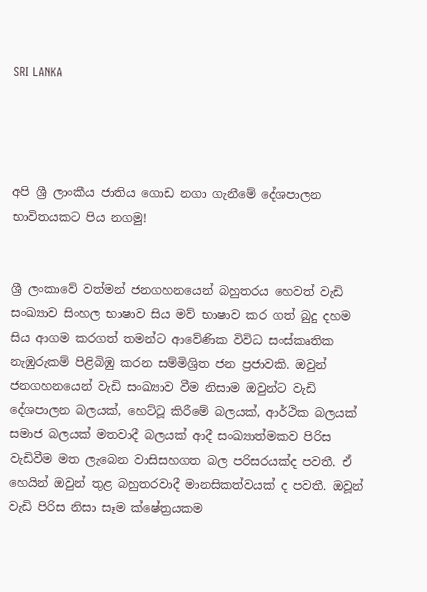SRI LANKA




අපි ශ්‍රී ලාංකීය ජාතිය ගොඩ නගා ගැනීමේ දේශපාලන භාවිතයකට පිය නගමු!


ශ්‍රී ලංකාවේ වත්මන් ජනගහනයෙන් බහුතරය හෙවත් වැඩි සංඛ්‍යාව සිංහල භාෂාව සිය මව් භාෂාව කර ගත් බුදු දහම සිය ආගම කරගත් තමන්ට ආවේණික විවිධ සංස්කෘතික නැඹුරුකම් පිළිබිඹු කරන සම්මිශ්‍රිත ජන ප්‍රජාවකි. ඔවුන් ජනගහනයෙන් වැඩි සංඛ්‍යාව වීම නිසාම ඔවුන්ට වැඩි දේශපාලන බලයක්, හෙට්ටූ කිරීමේ බලයක්, ආර්ථික බලයක් සමාජ බලයක් මතවාදී බලයක් ආදී සංඛ්‍යාත්මකව පිරිස වැඩිවීම මත ලැබෙන වාසිසහගත බල පරිසරයක්ද පවතී. ඒ හෙයින් ඔවුන් තුළ බහුතරවාදී මානසිකත්වයක් ද පවතී. ඔවූන් වැඩි පිරිස නිසා සෑම ක්ෂේත්‍රයකම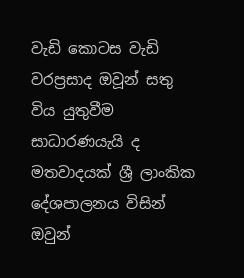වැඩි කොටස වැඩි වරප්‍රසාද ඔවූන් සතු විය යුතුවීම සාධාරණයැයි ද මතවාදයක් ශ්‍රී ලාංකික දේශපාලනය විසින් ඔවුන්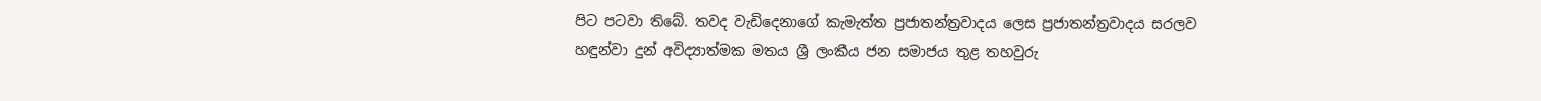පිට පටවා තිබේ. තවද වැඩිදෙනාගේ කැමැත්ත ප්‍රජාතන්ත්‍රවාදය ලෙස ප්‍රජාතන්ත්‍රවාදය සරලව හඳුන්වා දුන් අවිද්‍යාත්මක මතය ශ්‍රී ලංකීය ජන සමාජය තුළ තහවුරු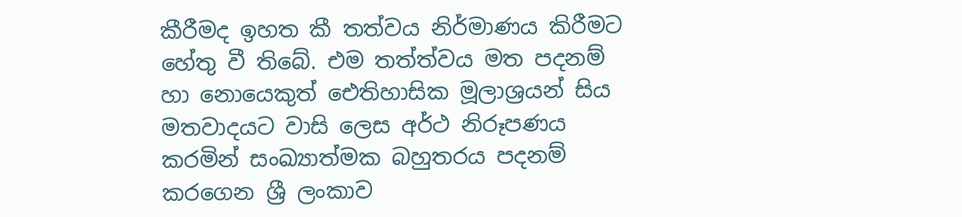කීරීමද ඉහත කී තත්වය නිර්මාණය කිරීමට හේතු වී තිබේ. එම තත්ත්වය මත පදනම් හා නොයෙකුත් ඓතිහාසික මූලාශ්‍රයන් සිය මතවාදයට වාසි ලෙස අර්ථ නිරූපණය කරමින් සංඛ්‍යාත්මක බහුතරය පදනම් කරගෙන ශ්‍රී ලංකාව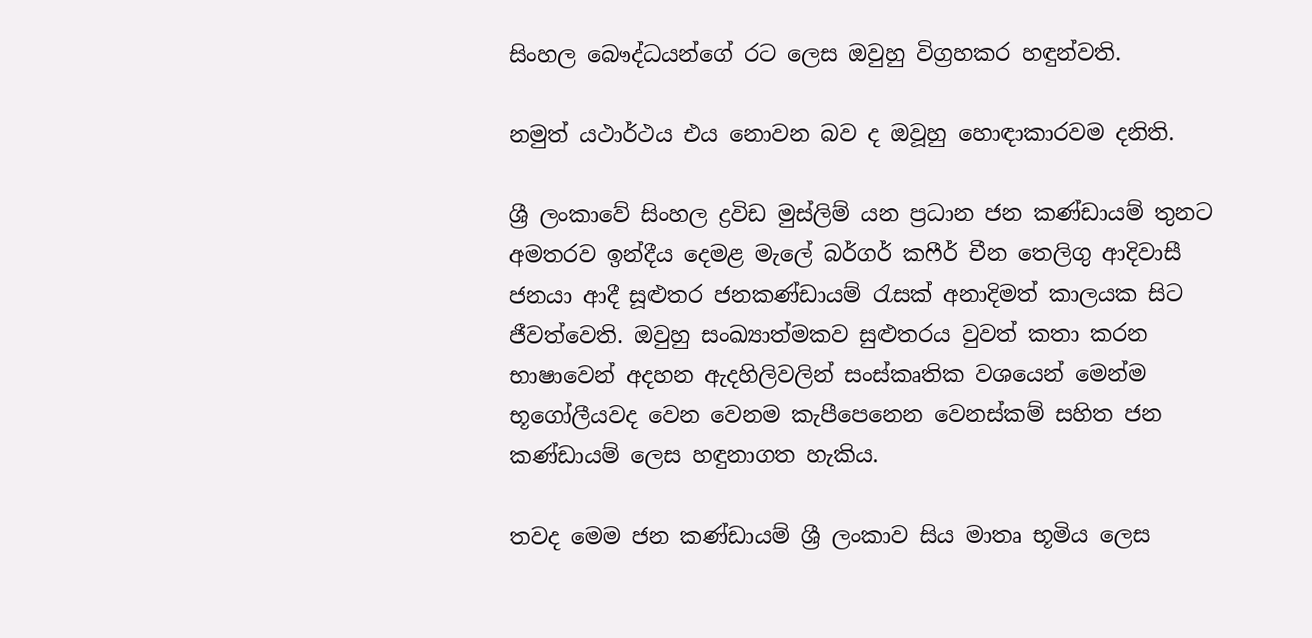සිංහල බෞද්ධයන්ගේ රට ලෙස ඔවුහු විග්‍රහකර හඳුන්වති.

නමුත් යථාර්ථය එය නොවන බව ද ඔවූහු හොඳාකාරවම දනිති.

ශ්‍රී ලංකාවේ සිංහල ද්‍රවිඩ මුස්ලිම් යන ප්‍රධාන ජන කණ්ඩායම් තුනට අමතරව ඉන්දීය දෙමළ මැලේ බර්ගර් කෆීර් චීන තෙලිගු ආදිවාසී ජනයා ආදී සූළුතර ජනකණ්ඩායම් රැසක් අනාදිමත් කාලයක සිට ජීවත්වෙති. ඔවුහු සංඛ්‍යාත්මකව සුළුතරය වුවත් කතා කරන භාෂාවෙන් අදහන ඇදහිලිවලින් සංස්කෘතික වශයෙන් මෙන්ම භූගෝලීයවද වෙන වෙනම කැපීපෙනෙන වෙනස්කම් සහිත ජන කණ්ඩායම් ලෙස හඳුනාගත හැකිය.

තවද මෙම ජන කණ්ඩායම් ශ්‍රී ලංකාව සිය මාතෘ භූමිය ලෙස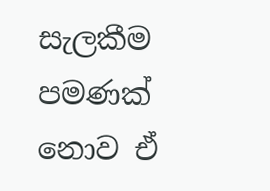සැලකීම පමණක් නොව ඒ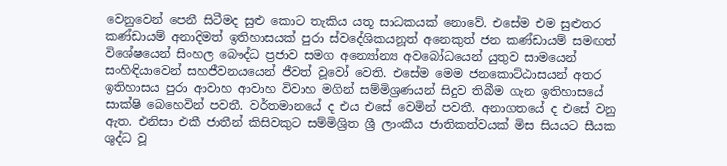වෙනුවෙන් පෙනී සිටීමද සුළු කොට තැකිය යතූ සාධකයක් නොවේ. එසේම එම සුළුතර කණ්ඩායම් අනාදිමත් ඉතිහාසයක් පුරා ස්වදේශිකයනූත් අනෙකුත් ජන කණ්ඩායම් සමඟත් විශේෂයෙන් සිංහල බෞද්ධ ප්‍රජාව සමග අන්‍යෝන්‍ය අවබෝධයෙන් යුතුව සාමයෙන් සංහිඳියාවෙන් සහජීවනයයෙන් ජීවත් වූවෝ වෙති. එසේම මෙම ජනකොට්ඨාසයන් අතර ඉතිහාසය පුරා ආවාහ ආවාහ විවාහ මගින් සම්මිශ්‍රණයන් සිදුව තිබීම ගැන ඉතිහාසයේ සාක්ෂි බෙහෙවින් පවතී. වර්තමානයේ ද එය එසේ වෙමින් පවතී. අනාගතයේ ද එසේ වනු ඇත. එනිසා එකී ජාතීන් කිසිවකුට සම්මිශ්‍රිත ශ්‍රී ලාංකීය ජාතිකත්වයක් මිස සියයට සීයක ශුද්ධ වූ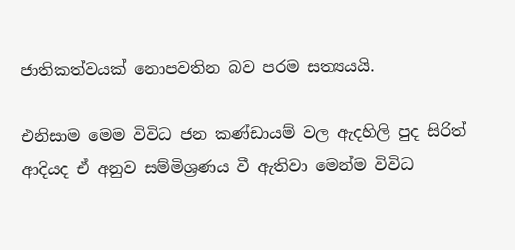ජාතිකත්වයක් නොපවතින බව පරම සත්‍යයයි.

එනිසාම මෙම විවිධ ජන කණ්ඩායම් වල ඇදහිලි පුද සිරිත් ආදියද ඒ අනුව සම්මිශ්‍රණය වී ඇතිවා මෙන්ම විවිධ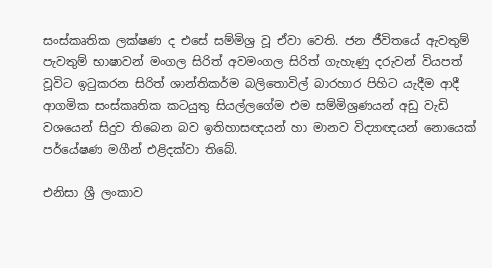සංස්කෘතික ලක්ෂණ ද එසේ සම්මිශ්‍ර වූ ඒවා වෙති. ජන ජීවිතයේ ඇවතුම් පැවතුම් භාෂාවන් මංගල සිරිත් අවමංගල සිරිත් ගැහැණු දරුවන් වියපත් වූවිට ඉටුකරන සිරිත් ශාන්තිකර්ම බලිතොවිල් බාරහාර පිහිට යැදීම ආදී ආගමික සංස්කෘතික කටයුතු සියල්ලගේම එම සම්මිශ්‍රණයන් අඩු වැඩි වශයෙන් සිදුව තිබෙන බව ඉතිහාසඥයන් හා මානව විද්‍යාඥයන් නොයෙක් පර්යේෂණ මගීන් එළිදක්වා තිබේ.

එනිසා ශ්‍රී ලංකාව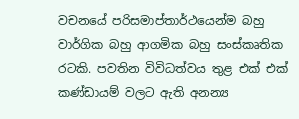වචනයේ පරිසමාප්තාර්ථයෙන්ම බහු වාර්ගික බහු ආගමික බහු සංස්කෘතික රටකි. පවතින විවිධත්වය තුළ එක් එක් කණ්ඩායම් වලට ඇති අනන්‍ය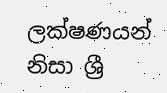ලක්ෂණයන් නිසා ශ්‍රී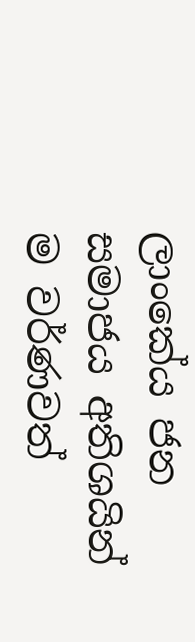ලාංකේය ජන සමාජය අතිශයින් ම වර්ණවත්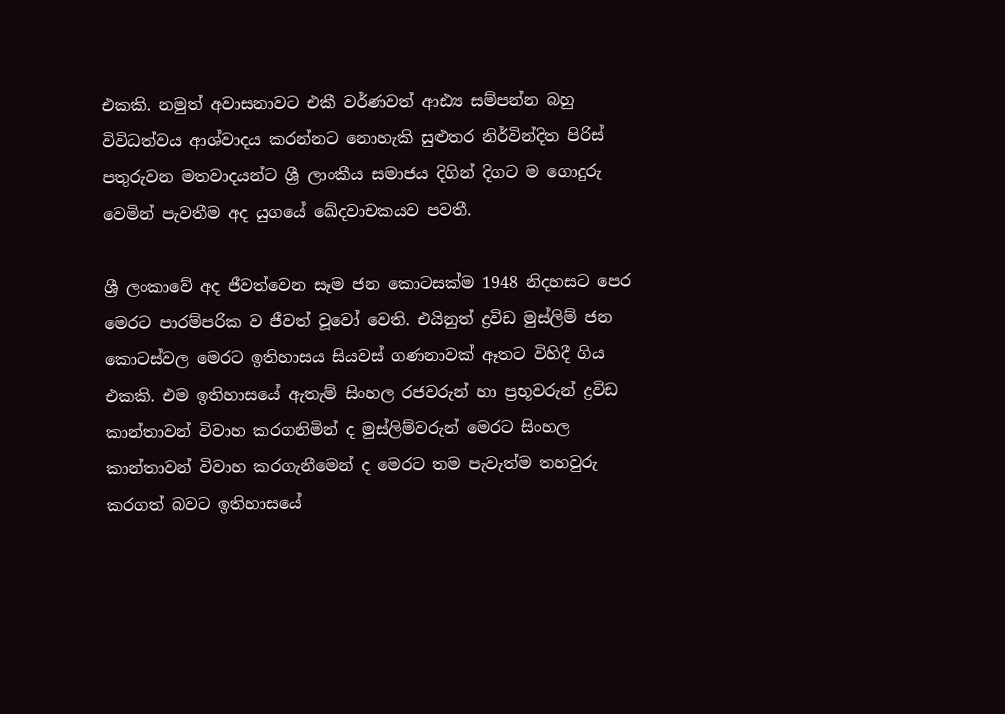එකකි. නමුත් අවාසනාවට එකී වර්ණවත් ආඪ්‍ය සම්පන්න බහු විවිධත්වය ආශ්වාදය කරන්නට නොහැකි සුළුතර නිර්වින්දිත පිරිස් පතුරුවන මතවාදයන්ට ශ්‍රී ලාංකීය සමාජය දිගින් දිගට ම ගොදුරු වෙමින් පැවතීම අද යුගයේ ඛේදවාචකයව පවතී.

ශ්‍රී ලංකාවේ අද ජීවත්වෙන සෑම ජන කොටසක්ම 1948 නිදහසට පෙර මෙරට පාරම්පරික ව ජීවත් වූවෝ වෙති. එයිනුත් ද්‍රවිඩ මුස්ලිම් ජන කොටස්වල මෙරට ඉතිහාසය සියවස් ගණනාවක් ඈතට විහිදී ගිය එකකි. එම ඉතිහාසයේ ඇතැම් සිංහල රජවරුන් හා ප්‍රභූවරුන් ද්‍රවිඩ කාන්තාවන් විවාහ කරගනිමින් ද මුස්ලිම්වරුන් මෙරට සිංහල කාන්තාවන් විවාහ කරගැනීමෙන් ද මෙරට තම පැවැත්ම තහවුරු කරගත් බවට ඉතිහාසයේ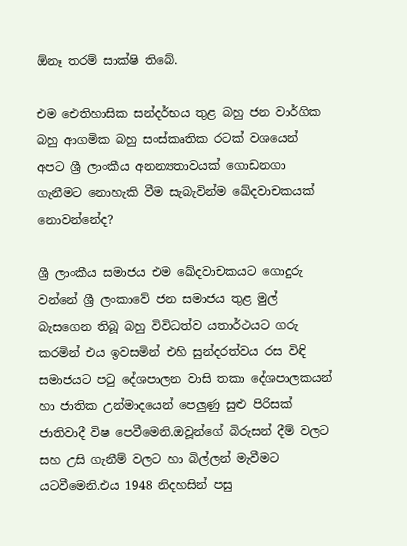ඕනෑ තරම් සාක්ෂි තිබේ.

එම ඓතිහාසික සන්දර්භය තුළ බහු ජන වාර්ගික බහු ආගමික බහු සංස්කෘතික රටක් වශයෙන් අපට ශ්‍රී ලාංකීය අනන්‍යතාවයක් ගොඩනගා ගැනීමට නොහැකි වීම සැබැවින්ම ඛේදවාචකයක් නොවන්නේද?

ශ්‍රී ලාංකීය සමාජය එම ඛේදවාචකයට ගොදුරු වන්නේ ශ්‍රී ලංකාවේ ජන සමාජය තුළ මුල් බැසගෙන තිබූ බහු විවිධත්ව යතාර්ථයට ගරු කරමින් එය ඉවසමින් එහි සුන්දරත්වය රස විඳි සමාජයට පටු දේශපාලන වාසි තකා දේශපාලකයන් හා ජාතික උන්මාදයෙන් පෙලුණු සුළු පිරිසක් ජාතිවාදී විෂ පෙවීමෙනි.ඔවූන්ගේ බිරුසන් දීම් වලට සහ උසි ගැනීම් වලට හා බිල්ලන් මැවීමට යටවීමෙනි.එය 1948 නිදහසින් පසු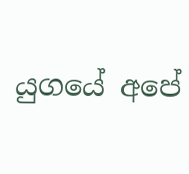යුගයේ අපේ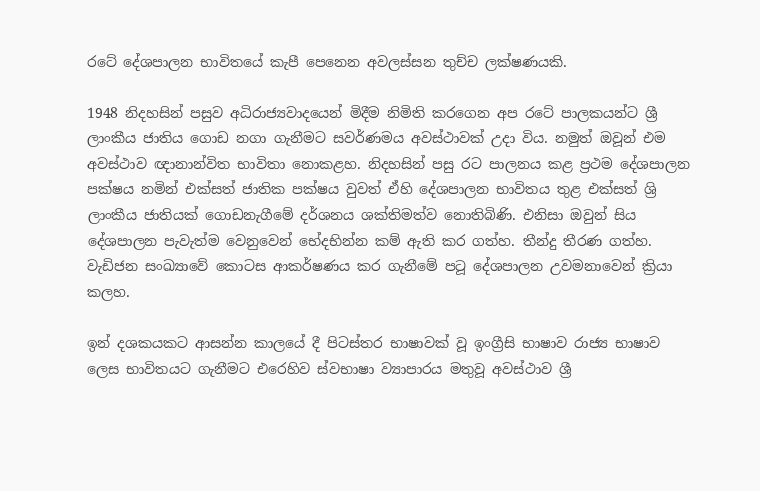රටේ දේශපාලන භාවිතයේ කැපී පෙනෙන අවලස්සන තුච්ච ලක්ෂණයකි.

1948 නිදහසින් පසුව අධිරාජ්‍යවාදයෙන් මිදීම නිමිති කරගෙන අප රටේ පාලකයන්ට ශ්‍රී ලාංකීය ජාතිය ගොඩ නගා ගැනීමට සවර්ණමය අවස්ථාවක් උදා විය. නමුත් ඔවූන් එම අවස්ථාව ඥානාන්විත භාවිතා නොකළහ. නිදහසින් පසු රට පාලනය කළ ප්‍රථම දේශපාලන පක්ෂය නමින් එක්සත් ජාතික පක්ෂය වුවත් ඒහි දේශපාලන භාවිතය තුළ එක්සත් ශ්‍රි ලාංකීය ජාතියක් ගොඩනැගීමේ දර්ශනය ශක්තිමත්ව නොතිබිණි. එනිසා ඔවුන් සිය දේශපාලන පැවැත්ම වෙනුවෙන් භේදභින්න කම් ඇති කර ගත්හ. තීන්දු තීරණ ගත්හ. වැඩිජන සංඛ්‍යාවේ කොටස ආකර්ෂණය කර ගැනීමේ පටූ දේශපාලන උවමනාවෙන් ක්‍රියා කලහ.

ඉන් දශකයකට ආසන්න කාලයේ දී පිටස්තර භාෂාවක් වූ ඉංග්‍රීසි භාෂාව රාජ්‍ය භාෂාව ලෙස භාවිතයට ගැනීමට එරෙහිව ස්වභාෂා ව්‍යාපාරය මතුවූ අවස්ථාව ශ්‍රී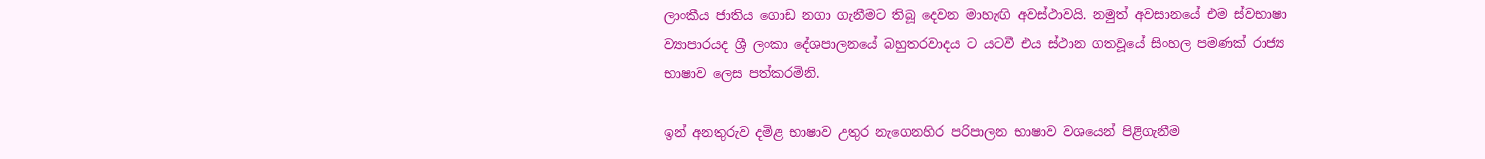ලාංකීය ජාතිය ගොඩ නගා ගැනීමට තිබූ දෙවන මාහැඟි අවස්ථාවයි. නමුත් අවසානයේ එම ස්වභාෂා ව්‍යාපාරයද ශ්‍රී ලංකා දේශපාලනයේ බහුතරවාදය ට යටවී එය ස්ථාන ගතවූයේ සිංහල පමණක් රාජ්‍ය භාෂාව ලෙස පත්කරමිනි.

ඉන් අනතුරුව දමිළ භාෂාව උතුර නැගෙනහිර පරිපාලන භාෂාව වශයෙන් පිළිගැනීම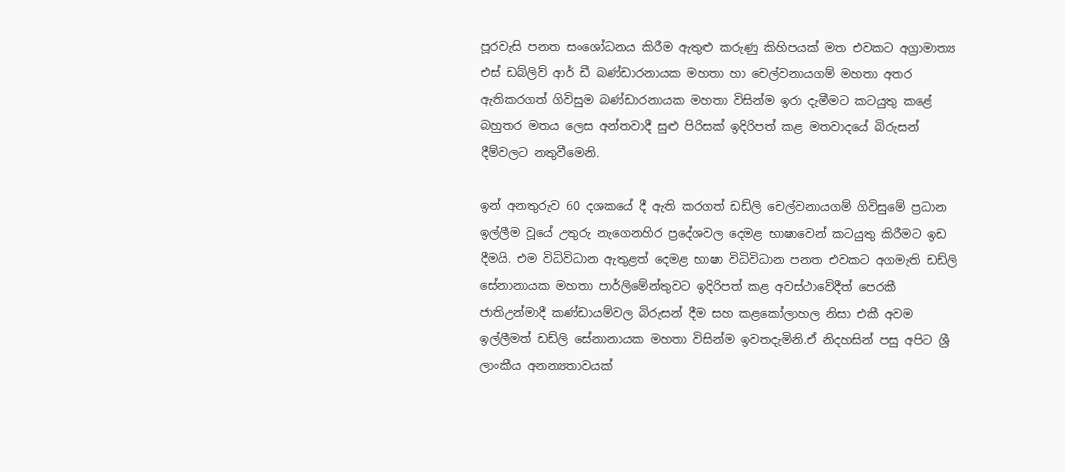පූරවැසි පනත සංශෝධනය කිරීම ඇතුළු කරුණු කිහිපයක් මත එවකට අග්‍රාමාත්‍ය එස් ඩබ්ලිව් ආර් ඩී බණ්ඩාරනායක මහතා හා චෙල්වනායගම් මහතා අතර ඇතිකරගත් ගිවිසුම බණ්ඩාරනායක මහතා විසින්ම ඉරා දැමීමට කටයුතු කළේ බහුතර මතය ලෙස අන්තවාදී සුළු පිරිසක් ඉදිරිපත් කළ මතවාදයේ බිරුසන් දීම්වලට නතුවීමෙනි.

ඉන් අනතුරුව 60 දශකයේ දී ඇති කරගත් ඩඩ්ලි චෙල්වනායගම් ගිවිසුමේ ප්‍රධාන ඉල්ලීම වූයේ උතුරු නැගෙනහිර ප්‍රදේශවල දෙමළ භාෂාවෙන් කටයුතු කිරීමට ඉඩ දීමයි. එම විධිවිධාන ඇතුළත් දෙමළ භාෂා විධිවිධාන පනත එවකට අගමැති ඩඩ්ලි සේනානායක මහතා පාර්ලිමේන්තුවට ඉදිරිපත් කළ අවස්ථාවේදීත් පෙරකී ජාතිඋන්මාදී කණ්ඩායම්වල බිරුසන් දීම සහ කළකෝලාහල නිසා එකී අවම ඉල්ලීමත් ඩඩ්ලි සේනානායක මහතා විසින්ම ඉවතදැමිනි.ඒ නිදහසින් පසු අපිට ශ්‍රී ලාංකීය අනන්‍යතාවයක්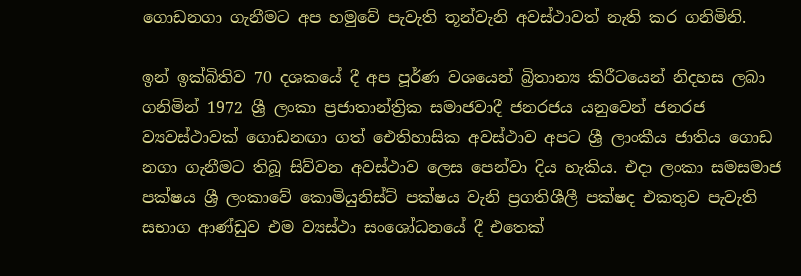ගොඩනගා ගැනීමට අප හමුවේ පැවැති තූන්වැනි අවස්ථාවත් නැති කර ගනිමිනි.

ඉන් ඉක්බිතිව 70 දශකයේ දී අප පූර්ණ වශයෙන් බ්‍රිතාන්‍ය කිරීටයෙන් නිදහස ලබා ගනිමින් 1972 ශ්‍රී ලංකා ප්‍රජාතාන්ත්‍රික සමාජවාදී ජනරජය යනුවෙන් ජනරජ ව්‍යවස්ථාවක් ගොඩනඟා ගත් ඓතිහාසික අවස්ථාව අපට ශ්‍රී ලාංකීය ජාතිය ගොඩ නගා ගැනීමට තිබූ සිව්වන අවස්ථාව ලෙස පෙන්වා දිය හැකිය. එදා ලංකා සමසමාජ පක්ෂය ශ්‍රී ලංකාවේ කොමියුනිස්ට් පක්ෂය වැනි ප්‍රගතිශීලී පක්ෂද එකතුව පැවැති සභාග ආණ්ඩුව එම ව්‍යස්ථා සංශෝධනයේ දී එතෙක්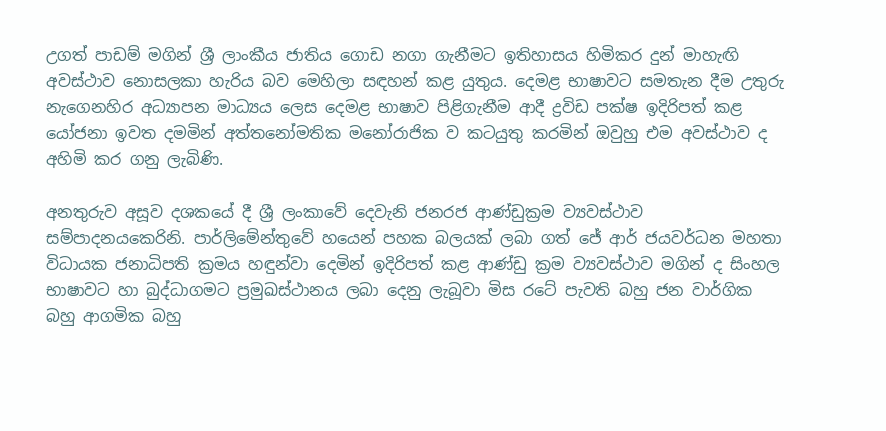උගත් පාඩම් මගින් ශ්‍රී ලාංකීය ජාතිය ගොඩ නගා ගැනීමට ඉතිහාසය හිමිකර දුන් මාහැඟි අවස්ථාව නොසලකා හැරිය බව මෙහිලා සඳහන් කළ යුතුය. දෙමළ භාෂාවට සමතැන දීම උතුරු නැගෙනහිර අධ්‍යාපන මාධ්‍යය ලෙස දෙමළ භාෂාව පිළිගැනීම ආදී ද්‍රවිඩ පක්ෂ ඉදිරිපත් කළ යෝජනා ඉවත දමමින් අත්තනෝමතික මනෝරාජික ව කටයුතු කරමින් ඔවුහු එම අවස්ථාව ද අහිමි කර ගනු ලැබිණි.

අනතුරුව අසූව දශකයේ දී ශ්‍රී ලංකාවේ දෙවැනි ජනරජ ආණ්ඩුක්‍රම ව්‍යවස්ථාව සම්පාදනයකෙරිනි. පාර්ලිමේන්තුවේ හයෙන් පහක බලයක් ලබා ගත් ජේ ආර් ජයවර්ධන මහතා විධායක ජනාධිපති ක්‍රමය හඳුන්වා දෙමින් ඉදිරිපත් කළ ආණ්ඩු ක්‍රම ව්‍යවස්ථාව මගින් ද සිංහල භාෂාවට හා බුද්ධාගමට ප්‍රමුඛස්ථානය ලබා දෙනු ලැබූවා මිස රටේ පැවති බහු ජන වාර්ගික බහු ආගමික බහු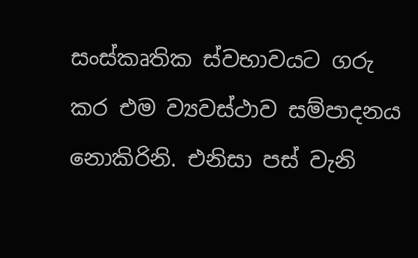සංස්කෘතික ස්වභාවයට ගරු කර එම ව්‍යවස්ථාව සම්පාදනය නොකිරිනි. එනිසා පස් වැනි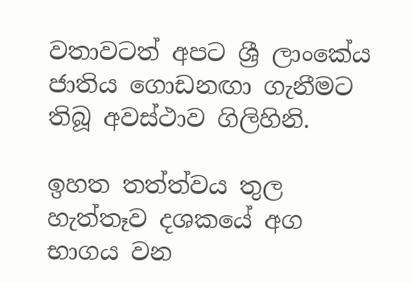වතාවටත් අපට ශ්‍රී ලාංකේය ජාතිය ගොඩනඟා ගැනීමට තිබූ අවස්ථාව ගිලිහිනි.

ඉහත තත්ත්වය තුල හැත්තෑව දශකයේ අග භාගය වන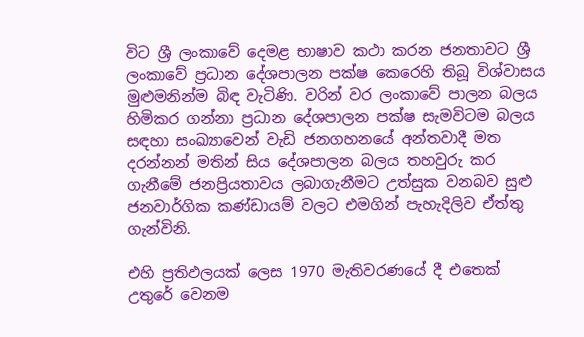විට ශ්‍රී ලංකාවේ දෙමළ භාෂාව කථා කරන ජනතාවට ශ්‍රී ලංකාවේ ප්‍රධාන දේශපාලන පක්ෂ කෙරෙහි තිබූ විශ්වාසය මුළුමනින්ම බිඳ වැටිණි. වරින් වර ලංකාවේ පාලන බලය හිමිකර ගන්නා ප්‍රධාන දේශපාලන පක්ෂ සැමවිටම බලය සඳහා සංඛ්‍යාවෙන් වැඩි ජනගහනයේ අන්තවාදී මත දරන්නන් මතින් සිය දේශපාලන බලය තහවුරු කර ගැනීමේ ජනප්‍රියතාවය ලබාගැනීමට උත්සුක වනබව සුළු ජනවාර්ගික කණ්ඩායම් වලට එමගින් පැහැදිලිව ඒත්තු ගැන්විනි.

එහි ප්‍රතිඵලයක් ලෙස 1970 මැතිවරණයේ දී එතෙක් උතුරේ වෙනම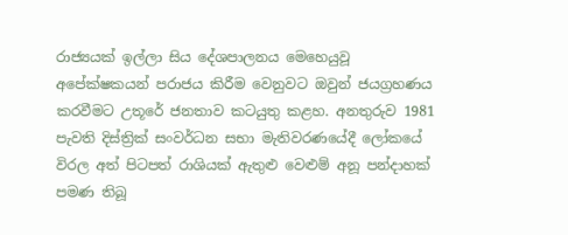රාජ්‍යයක් ඉල්ලා සිය දේශපාලනය මෙහෙයුවූ අපේක්ෂකයන් පරාජය කිරීම වෙනුවට ඔවුන් ජයග්‍රහණය කරවීමට උතූරේ ජනතාව කටයුතු කළහ. අනතුරුව 1981 පැවති දිස්ත්‍රික් සංවර්ධන සභා මැතිවරණයේදී ලෝකයේ විරල අත් පිටපත් රාශියක් ඇතුළු වෙළුම් අනූ පන්දාහක් පමණ තිබූ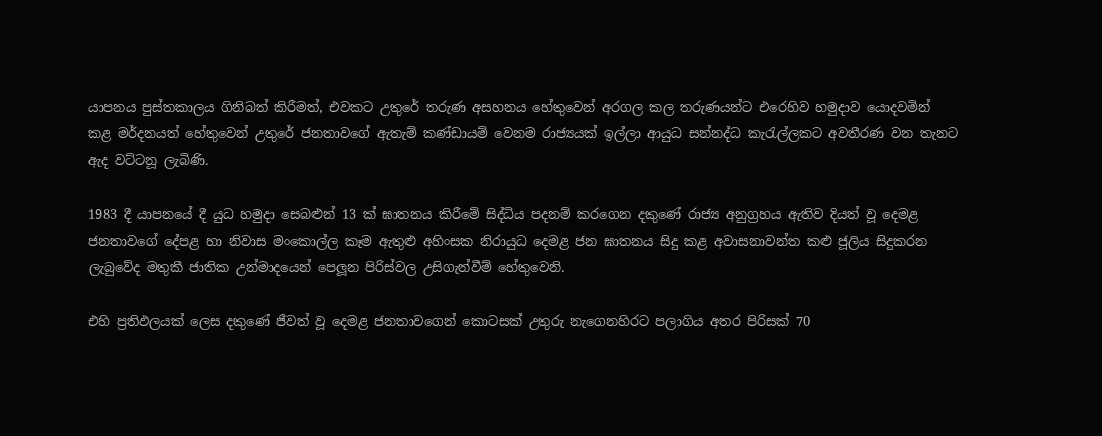යාපනය පුස්තකාලය ගිනිබත් කිරීමත්, එවකට උතුරේ තරුණ අසහනය හේතුවෙන් අරගල කල තරුණයන්ට එරෙහිව හමුදාව යොදවමින් කළ මර්දනයත් හේතුවෙන් උතුරේ ජනතාවගේ ඇතැම් කණ්ඩායම් වෙනම රාජ්‍යයක් ඉල්ලා ආයුධ සන්නද්ධ කැරැල්ලකට අවතීරණ වන තැනට ඇද වට්ටනූ ලැබිණි.

1983 දී යාපනයේ දී යුධ හමුදා සෙබළුන් 13 ක් ඝාතනය කිරීමේ සිද්ධිය පදනම් කරගෙන දකුණේ රාජ්‍ය අනුග්‍රහය ඇතිව දියත් වූ දෙමළ ජනතාවගේ දේපළ හා නිවාස මංකොල්ල කෑම ඇතුළු අහිංසක නිරායුධ දෙමළ ජන ඝාතනය සිදු කළ අවාසනාවන්ත කළු ජූලිය සිදුකරන ලැබුවේද මතුකී ජාතික උන්මාදයෙන් පෙලූන පිරිස්වල උසිගැන්වීම් හේතුවෙනි.

එහි ප්‍රතිඵලයක් ලෙස දකුණේ ජීවත් වූ දෙමළ ජනතාවගෙන් කොටසක් උතුරු නැගෙනහිරට පලාගිය අතර පිරිසක් 70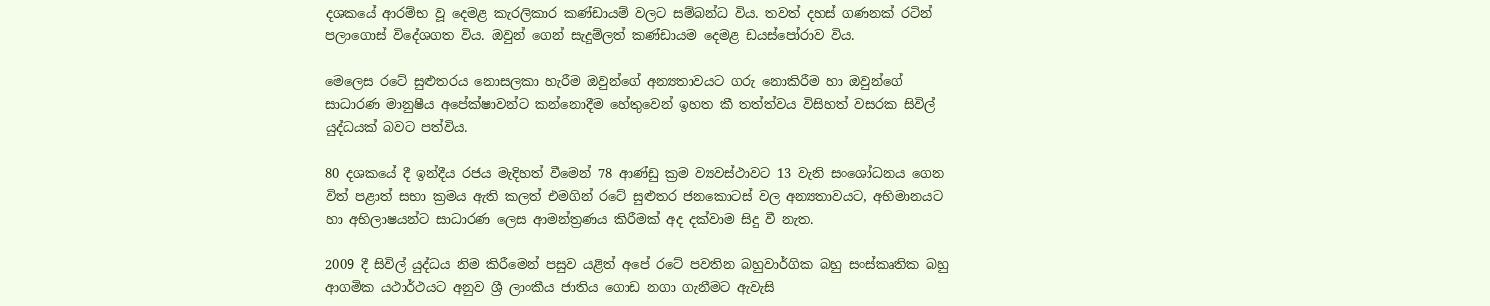දශකයේ ආරම්භ වූ දෙමළ කැරලිකාර කණ්ඩායම් වලට සම්බන්ධ විය. තවත් දහස් ගණනක් රටින් පලාගොස් විදේශගත විය. ඔවුන් ගෙන් සැදුම්ලත් කණ්ඩායම දෙමළ ඩයස්පෝරාව විය.

මෙලෙස රටේ සුළුතරය නොසලකා හැරීම ඔවුන්ගේ අන්‍යතාවයට ගරු නොකිරීම හා ඔවුන්ගේ සාධාරණ මානුෂීය අපේක්ෂාවන්ට කන්නොදීම හේතුවෙන් ඉහත කී තත්ත්වය විසිහත් වසරක සිවිල් යුද්ධයක් බවට පත්විය.

80 දශකයේ දී ඉන්දීය රජය මැදිහත් වීමෙන් 78 ආණ්ඩු ක්‍රම ව්‍යවස්ථාවට 13 වැනි සංශෝධනය ගෙන විත් පළාත් සභා ක්‍රමය ඇති කලත් එමගින් රටේ සුළුතර ජනකොටස් වල අන්‍යතාවයට, අභිමානයට හා අභිලාෂයන්ට සාධාරණ ලෙස ආමන්ත්‍රණය කිරීමක් අද දක්වාම සිදු වී නැත.

2009 දී සිවිල් යුද්ධය නිම කිරීමෙන් පසුව යළිත් අපේ රටේ පවතින බහුවාර්ගික බහු සංස්කෘතික බහු ආගමික යථාර්ථයට අනුව ශ්‍රී ලාංකීය ජාතිය ගොඩ නගා ගැනීමට ඇවැසි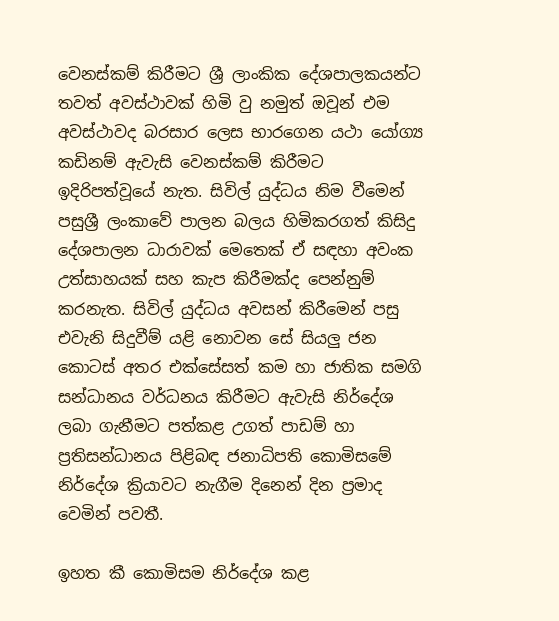වෙනස්කම් කිරීමට ශ්‍රී ලාංකික දේශපාලකයන්ට තවත් අවස්ථාවක් හිමි වු නමුත් ඔවූන් එම අවස්ථාවද බරසාර ලෙස භාරගෙන යථා යෝග්‍ය කඩිනම් ඇවැසි වෙනස්කම් කිරීමට ඉදිරිපත්වූයේ නැත. සිවිල් යුද්ධය නිම වීමෙන් පසුශ්‍රී ලංකාවේ පාලන බලය හිමිකරගත් කිසිදු දේශපාලන ධාරාවක් මෙතෙක් ඒ සඳහා අවංක උත්සාහයක් සහ කැප කිරීමක්ද පෙන්නුම් කරනැත. සිවිල් යුද්ධය අවසන් කිරීමෙන් පසු එවැනි සිදුවීම් යළි නොවන සේ සියලු ජන කොටස් අතර එක්සේසත් කම හා ජාතික සමගි සන්ධානය වර්ධනය කිරීමට ඇවැසි නිර්දේශ ලබා ගැනීමට පත්කළ උගත් පාඩම් හා ප්‍රතිසන්ධානය පිළිබඳ ජනාධිපති කොමිසමේ නිර්දේශ ක්‍රියාවට නැගීම දිනෙන් දින ප්‍රමාද වෙමින් පවතී.

ඉහත කී කොමිසම නිර්දේශ කළ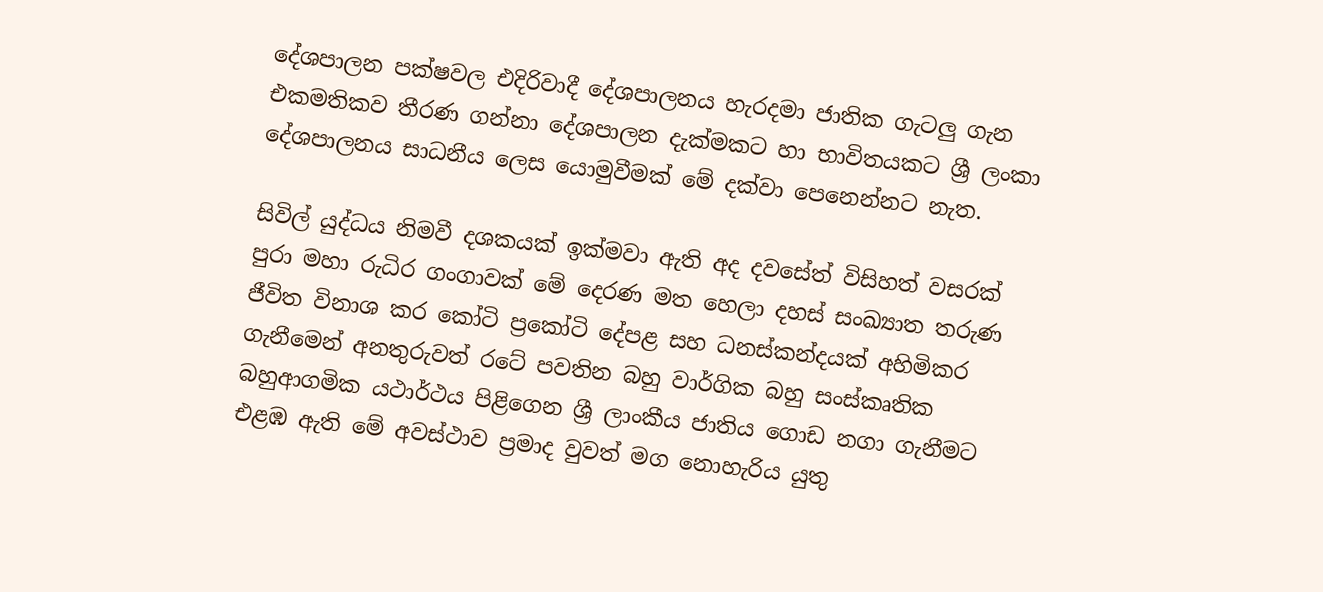දේශපාලන පක්ෂවල එදිරිවාදී දේශපාලනය හැරදමා ජාතික ගැටලු ගැන එකමතිකව තීරණ ගන්නා දේශපාලන දැක්මකට හා භාවිතයකට ශ්‍රී ලංකා දේශපාලනය සාධනීය ලෙස යොමුවීමක් මේ දක්වා පෙනෙන්නට නැත.

සිවිල් යුද්ධය නිමවී දශකයක් ඉක්මවා ඇති අද දවසේත් විසිහත් වසරක් පුරා මහා රුධිර ගංගාවක් මේ දෙරණ මත හෙලා දහස් සංඛ්‍යාත තරුණ ජීවිත විනාශ කර කෝටි ප්‍රකෝටි දේපළ සහ ධනස්කන්දයක් අහිමිකර ගැනීමෙන් අනතුරුවත් රටේ පවතින බහු වාර්ගික බහු සංස්කෘතික බහුආගමික යථාර්ථය පිළිගෙන ශ්‍රී ලාංකීය ජාතිය ගොඩ නගා ගැනීමට එළඹ ඇති මේ අවස්ථාව ප්‍රමාද වුවත් මග නොහැරිය යුතු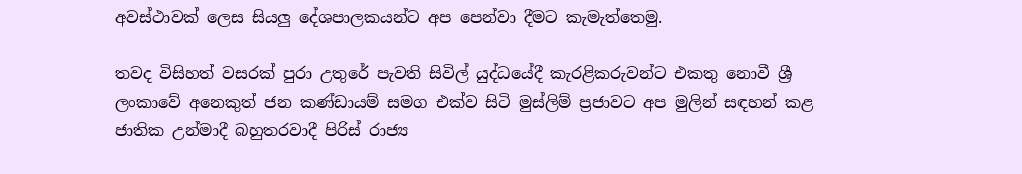අවස්ථාවක් ලෙස සියලු දේශපාලකයන්ට අප පෙන්වා දීමට කැමැත්තෙමු.

තවද විසිහත් වසරක් පුරා උතුරේ පැවති සිවිල් යුද්ධයේදී කැරළිකරුවන්ට එකතු නොවී ශ්‍රී ලංකාවේ අනෙකුත් ජන කණ්ඩායම් සමග එක්ව සිටි මුස්ලිම් ප්‍රජාවට අප මුලින් සඳහන් කළ ජාතික උන්මාදී බහුතරවාදී පිරිස් රාජ්‍ය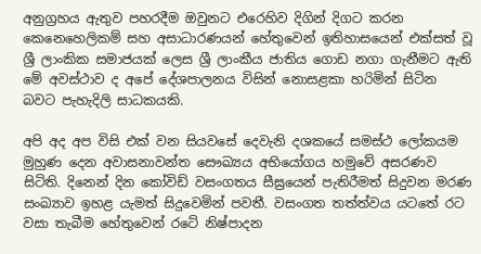අනුග්‍රහය ඇතුව පහරදීම ඔවුනට එරෙහිව දිගින් දිගට කරන කෙනෙහෙලිකම් සහ අසාධාරණයන් හේතුවෙන් ඉතිහාසයෙන් එක්සත් වූ ශ්‍රී ලාංකික සමාජයක් ලෙස ශ්‍රී ලාංකීය ජාතිය ගොඩ නගා ගැනීමට ඇති මේ අවස්ථාව ද අපේ දේශපාලනය විසින් නොසළකා හරිමින් සිටින බවට පැහැදිලි සාධකයකි.

අපි අද අප විසි එක් වන සියවසේ දෙවැනි දශකයේ සමස්ථ ලෝකයම මුහුණ දෙන අවාසනාවන්ත සෞඛ්‍යය අභියෝගය හමුවේ අසරණව සිටිති. දිනෙන් දින කෝවිඩ් වසංගතය සීඝ්‍රයෙන් පැතිරීමත් සිදුවන මරණ සංඛ්‍යාව ඉහළ යැමත් සිදුවෙමින් පවතී. වසංගත තත්ත්වය යටතේ රට වසා තැබීම හේතුවෙන් රටේ නිෂ්පාදන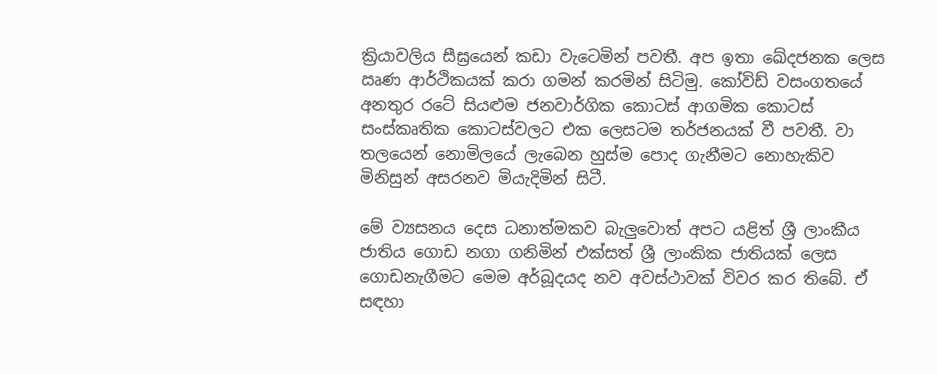ක්‍රියාවලිය සීඝ්‍රයෙන් කඩා වැටෙමින් පවතී. අප ඉතා ඛේදජනක ලෙස ඍණ ආර්ථිකයක් කරා ගමන් කරමින් සිටිමු. කෝවිඩ් වසංගතයේ අනතුර රටේ සියළුම ජනවාර්ගික කොටස් ආගමික කොටස් සංස්කෘතික කොටස්වලට එක ලෙසටම තර්ජනයක් වී පවතී. වා තලයෙන් නොමිලයේ ලැබෙන හුස්ම පොද ගැනීමට නොහැකිව මිනිසුන් අසරනව මියැදිමින් සිටී.

මේ ව්‍යසනය දෙස ධනාත්මකව බැලුවොත් අපට යළිත් ශ්‍රී ලාංකීය ජාතිය ගොඩ නගා ගනිමින් එක්සත් ශ්‍රී ලාංකික ජාතියක් ලෙස ගොඩනැගීමට මෙම අර්බූදයද නව අවස්ථාවක් විවර කර තිබේ. ඒ සඳහා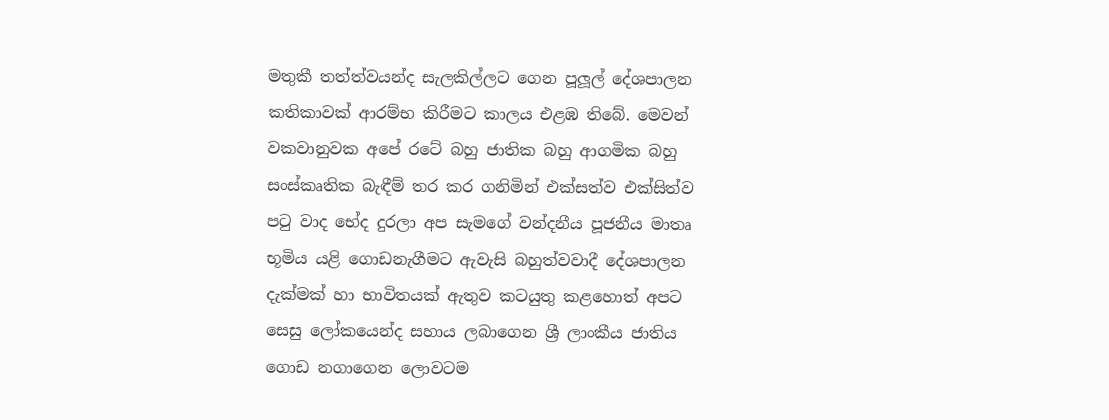මතුකී තත්ත්වයන්ද සැලකිල්ලට ගෙන පූලූල් දේශපාලන කතිකාවක් ආරම්භ කිරීමට කාලය එළඹ තිබේ. මෙවන් වකවානුවක අපේ රටේ බහු ජාතික බහු ආගමික බහු සංස්කෘතික බැඳීම් තර කර ගනිමින් එක්සත්ව එක්සිත්ව පටු වාද භේද දුරලා අප සැමගේ වන්දනීය පූජනීය මාතෘ භූමිය යළි ගොඩනැගීමට ඇවැසි බහුත්වවාදී දේශපාලන දැක්මක් හා භාවිතයක් ඇතුව කටයුතු කළහොත් අපට සෙසු ලෝකයෙන්ද සහාය ලබාගෙන ශ්‍රී ලාංකීය ජාතිය ගොඩ නගාගෙන ලොවටම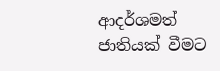ආදර්ශමත් ජාතියක් වීමට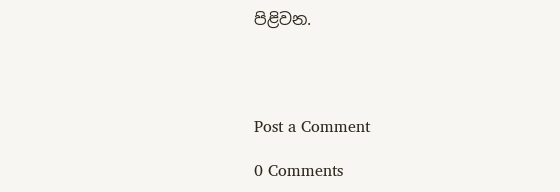පිළිවන.




Post a Comment

0 Comments